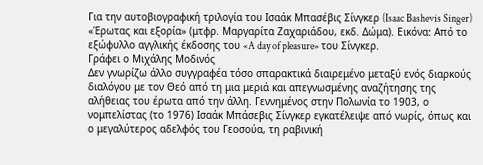Για την αυτοβιογραφική τριλογία του Ισαάκ Μπασέβις Σίνγκερ (Isaac Bashevis Singer) «Έρωτας και εξορία» (μτφρ. Μαργαρίτα Ζαχαριάδου, εκδ. Δώμα). Εικόνα: Από το εξώφυλλο αγγλικής έκδοσης του «A day of pleasure» του Σίνγκερ.
Γράφει ο Μιχάλης Μοδινός
Δεν γνωρίζω άλλο συγγραφέα τόσο σπαρακτικά διαιρεμένο μεταξύ ενός διαρκούς διαλόγου με τον Θεό από τη μια μεριά και απεγνωσμένης αναζήτησης της αλήθειας του έρωτα από την άλλη. Γεννημένος στην Πολωνία το 1903, ο νομπελίστας (το 1976) Ισαάκ Μπάσεβις Σίνγκερ εγκατέλειψε από νωρίς, όπως και ο μεγαλύτερος αδελφός του Γεοσούα, τη ραβινική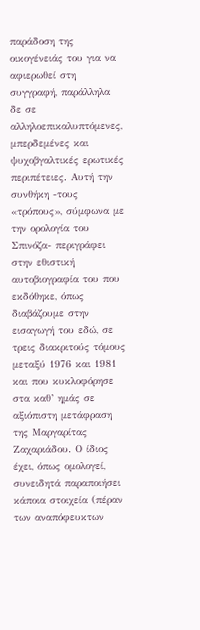παράδοση της οικογένειάς του για να αφιερωθεί στη συγγραφή, παράλληλα δε σε αλληλοεπικαλυπτόμενες, μπερδεμένες και ψυχοβγαλτικές ερωτικές περιπέτειες. Αυτή την συνθήκη -τους «τρόπους», σύμφωνα με την ορολογία του Σπινόζα- περιγράφει στην εθιστική αυτοβιογραφία του που εκδόθηκε, όπως διαβάζουμε στην εισαγωγή του εδώ, σε τρεις διακριτούς τόμους μεταξύ 1976 και 1981 και που κυκλοφόρησε στα καθ’ ημάς σε αξιόπιστη μετάφραση της Μαργαρίτας Ζαχαριάδου. Ο ίδιος έχει, όπως ομολογεί, συνειδητά παραποιήσει κάποια στοιχεία (πέραν των αναπόφευκτων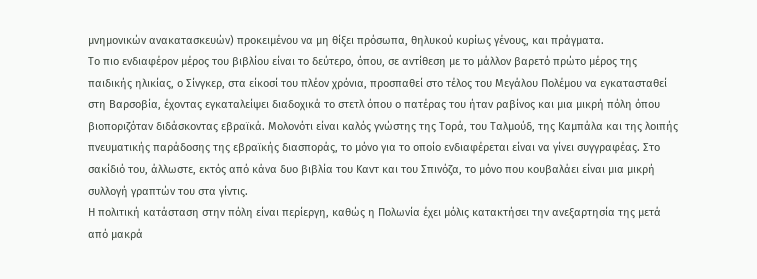μνημονικών ανακατασκευών) προκειμένου να μη θίξει πρόσωπα, θηλυκού κυρίως γένους, και πράγματα.
Το πιο ενδιαφέρον μέρος του βιβλίου είναι το δεύτερο, όπου, σε αντίθεση με το μάλλον βαρετό πρώτο μέρος της παιδικής ηλικίας, ο Σίνγκερ, στα είκοσί του πλέον χρόνια, προσπαθεί στο τέλος του Μεγάλου Πολέμου να εγκατασταθεί στη Βαρσοβία, έχοντας εγκαταλείψει διαδοχικά το στετλ όπου ο πατέρας του ήταν ραβίνος και μια μικρή πόλη όπου βιοποριζόταν διδάσκοντας εβραϊκά. Μολονότι είναι καλός γνώστης της Τορά, του Ταλμούδ, της Καμπάλα και της λοιπής πνευματικής παράδοσης της εβραϊκής διασποράς, το μόνο για το οποίο ενδιαφέρεται είναι να γίνει συγγραφέας. Στο σακίδιό του, άλλωστε, εκτός από κάνα δυο βιβλία του Καντ και του Σπινόζα, το μόνο που κουβαλάει είναι μια μικρή συλλογή γραπτών του στα γίντις.
Η πολιτική κατάσταση στην πόλη είναι περίεργη, καθώς η Πολωνία έχει μόλις κατακτήσει την ανεξαρτησία της μετά από μακρά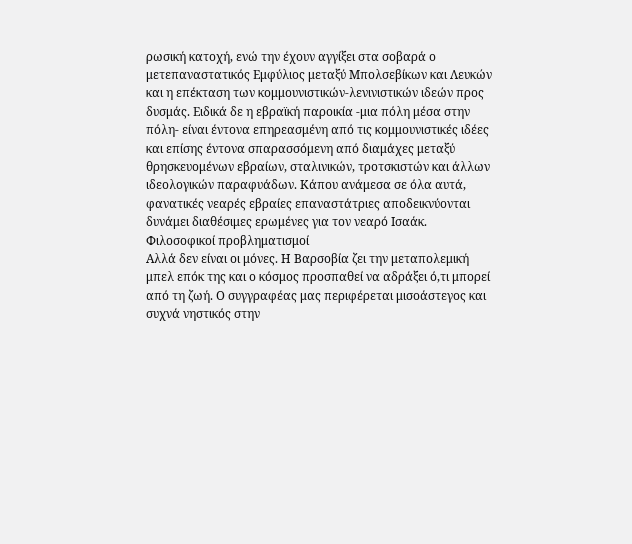ρωσική κατοχή, ενώ την έχουν αγγίξει στα σοβαρά ο μετεπαναστατικός Εμφύλιος μεταξύ Μπολσεβίκων και Λευκών και η επέκταση των κομμουνιστικών-λενινιστικών ιδεών προς δυσμάς. Ειδικά δε η εβραϊκή παροικία -μια πόλη μέσα στην πόλη- είναι έντονα επηρεασμένη από τις κομμουνιστικές ιδέες και επίσης έντονα σπαρασσόμενη από διαμάχες μεταξύ θρησκευομένων εβραίων, σταλινικών, τροτσκιστών και άλλων ιδεολογικών παραφυάδων. Κάπου ανάμεσα σε όλα αυτά, φανατικές νεαρές εβραίες επαναστάτριες αποδεικνύονται δυνάμει διαθέσιμες ερωμένες για τον νεαρό Ισαάκ.
Φιλοσοφικοί προβληματισμοί
Αλλά δεν είναι οι μόνες. Η Βαρσοβία ζει την μεταπολεμική μπελ επόκ της και ο κόσμος προσπαθεί να αδράξει ό,τι μπορεί από τη ζωή. Ο συγγραφέας μας περιφέρεται μισοάστεγος και συχνά νηστικός στην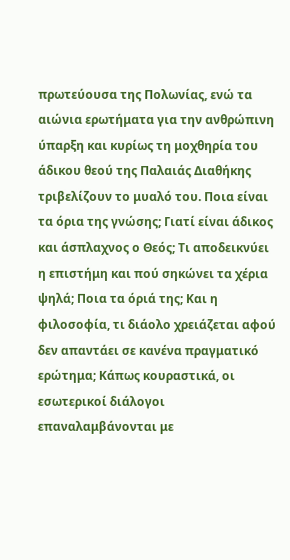πρωτεύουσα της Πολωνίας, ενώ τα αιώνια ερωτήματα για την ανθρώπινη ύπαρξη και κυρίως τη μοχθηρία του άδικου θεού της Παλαιάς Διαθήκης τριβελίζουν το μυαλό του. Ποια είναι τα όρια της γνώσης; Γιατί είναι άδικος και άσπλαχνος ο Θεός; Τι αποδεικνύει η επιστήμη και πού σηκώνει τα χέρια ψηλά; Ποια τα όριά της; Και η φιλοσοφία, τι διάολο χρειάζεται αφού δεν απαντάει σε κανένα πραγματικό ερώτημα; Κάπως κουραστικά, οι εσωτερικοί διάλογοι επαναλαμβάνονται με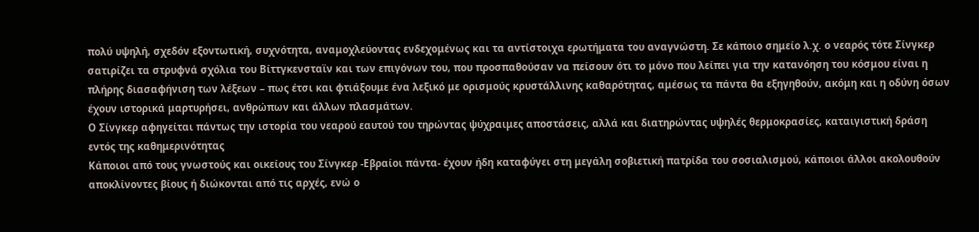πολύ υψηλή, σχεδόν εξοντωτική, συχνότητα, αναμοχλεύοντας ενδεχομένως και τα αντίστοιχα ερωτήματα του αναγνώστη. Σε κάποιο σημείο λ.χ. ο νεαρός τότε Σίνγκερ σατιρίζει τα στρυφνά σχόλια του Βίττγκενσταϊν και των επιγόνων του, που προσπαθούσαν να πείσουν ότι το μόνο που λείπει για την κατανόηση του κόσμου είναι η πλήρης διασαφήνιση των λέξεων – πως έτσι και φτιάξουμε ένα λεξικό με ορισμούς κρυστάλλινης καθαρότητας, αμέσως τα πάντα θα εξηγηθούν, ακόμη και η οδύνη όσων έχουν ιστορικά μαρτυρήσει, ανθρώπων και άλλων πλασμάτων.
Ο Σίνγκερ αφηγείται πάντως την ιστορία του νεαρού εαυτού του τηρώντας ψύχραιμες αποστάσεις, αλλά και διατηρώντας υψηλές θερμοκρασίες, καταιγιστική δράση εντός της καθημερινότητας
Κάποιοι από τους γνωστούς και οικείους του Σίνγκερ -Εβραίοι πάντα- έχουν ήδη καταφύγει στη μεγάλη σοβιετική πατρίδα του σοσιαλισμού, κάποιοι άλλοι ακολουθούν αποκλίνοντες βίους ή διώκονται από τις αρχές, ενώ ο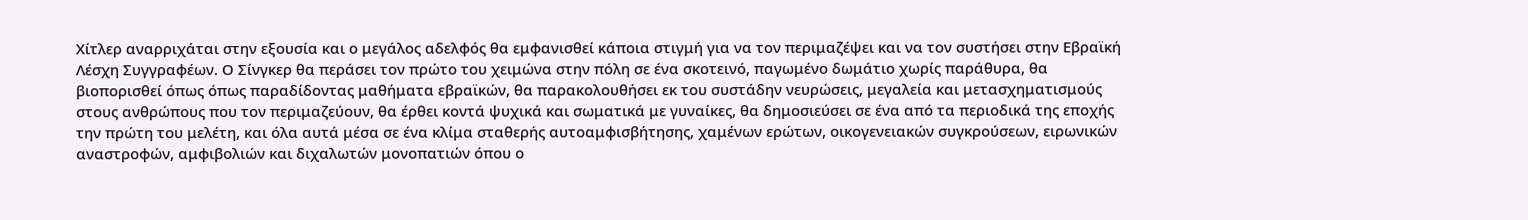Χίτλερ αναρριχάται στην εξουσία και ο μεγάλος αδελφός θα εμφανισθεί κάποια στιγμή για να τον περιμαζέψει και να τον συστήσει στην Εβραϊκή Λέσχη Συγγραφέων. Ο Σίνγκερ θα περάσει τον πρώτο του χειμώνα στην πόλη σε ένα σκοτεινό, παγωμένο δωμάτιο χωρίς παράθυρα, θα βιοπορισθεί όπως όπως παραδίδοντας μαθήματα εβραϊκών, θα παρακολουθήσει εκ του συστάδην νευρώσεις, μεγαλεία και μετασχηματισμούς στους ανθρώπους που τον περιμαζεύουν, θα έρθει κοντά ψυχικά και σωματικά με γυναίκες, θα δημοσιεύσει σε ένα από τα περιοδικά της εποχής την πρώτη του μελέτη, και όλα αυτά μέσα σε ένα κλίμα σταθερής αυτοαμφισβήτησης, χαμένων ερώτων, οικογενειακών συγκρούσεων, ειρωνικών αναστροφών, αμφιβολιών και διχαλωτών μονοπατιών όπου ο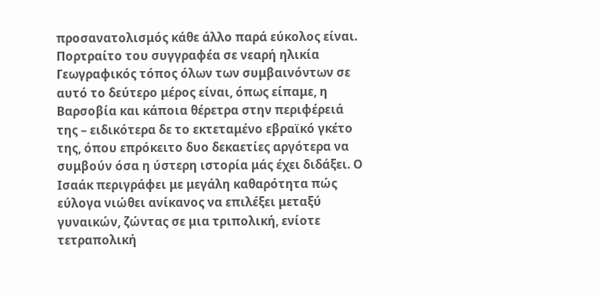προσανατολισμός κάθε άλλο παρά εύκολος είναι.
Πορτραίτο του συγγραφέα σε νεαρή ηλικία
Γεωγραφικός τόπος όλων των συμβαινόντων σε αυτό το δεύτερο μέρος είναι, όπως είπαμε, η Βαρσοβία και κάποια θέρετρα στην περιφέρειά της – ειδικότερα δε το εκτεταμένο εβραϊκό γκέτο της, όπου επρόκειτο δυο δεκαετίες αργότερα να συμβούν όσα η ύστερη ιστορία μάς έχει διδάξει. Ο Ισαάκ περιγράφει με μεγάλη καθαρότητα πώς εύλογα νιώθει ανίκανος να επιλέξει μεταξύ γυναικών, ζώντας σε μια τριπολική, ενίοτε τετραπολική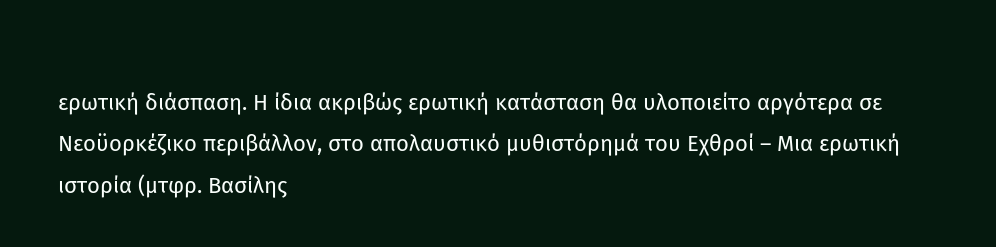ερωτική διάσπαση. Η ίδια ακριβώς ερωτική κατάσταση θα υλοποιείτο αργότερα σε Νεοϋορκέζικο περιβάλλον, στο απολαυστικό μυθιστόρημά του Εχθροί – Μια ερωτική ιστορία (μτφρ. Βασίλης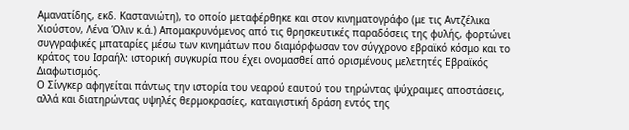Αμανατίδης, εκδ. Καστανιώτη), το οποίο μεταφέρθηκε και στον κινηματογράφο (με τις Αντζέλικα Χιούστον, Λένα Όλιν κ.ά.) Απομακρυνόμενος από τις θρησκευτικές παραδόσεις της φυλής, φορτώνει συγγραφικές μπαταρίες μέσω των κινημάτων που διαμόρφωσαν τον σύγχρονο εβραϊκό κόσμο και το κράτος του Ισραήλ: ιστορική συγκυρία που έχει ονομασθεί από ορισμένους μελετητές Εβραϊκός Διαφωτισμός.
Ο Σίνγκερ αφηγείται πάντως την ιστορία του νεαρού εαυτού του τηρώντας ψύχραιμες αποστάσεις, αλλά και διατηρώντας υψηλές θερμοκρασίες, καταιγιστική δράση εντός της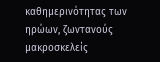καθημερινότητας των ηρώων, ζωντανούς μακροσκελείς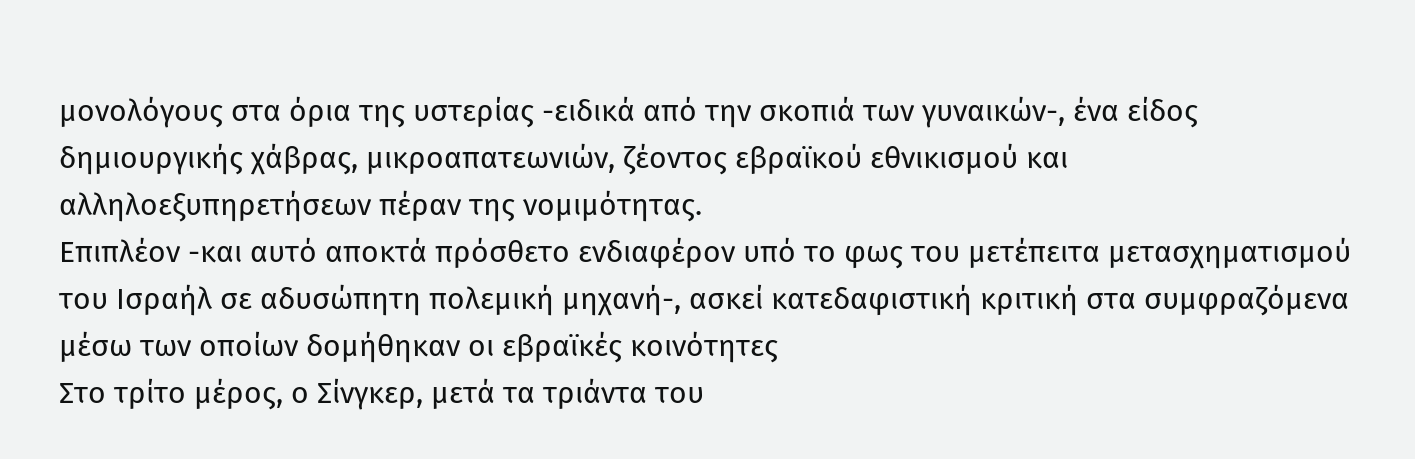μονολόγους στα όρια της υστερίας -ειδικά από την σκοπιά των γυναικών-, ένα είδος δημιουργικής χάβρας, μικροαπατεωνιών, ζέοντος εβραϊκού εθνικισμού και αλληλοεξυπηρετήσεων πέραν της νομιμότητας.
Επιπλέον -και αυτό αποκτά πρόσθετο ενδιαφέρον υπό το φως του μετέπειτα μετασχηματισμού του Ισραήλ σε αδυσώπητη πολεμική μηχανή-, ασκεί κατεδαφιστική κριτική στα συμφραζόμενα μέσω των οποίων δομήθηκαν οι εβραϊκές κοινότητες
Στο τρίτο μέρος, ο Σίνγκερ, μετά τα τριάντα του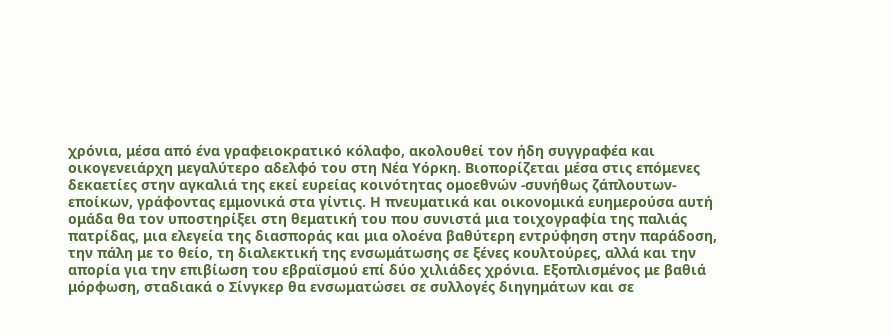χρόνια, μέσα από ένα γραφειοκρατικό κόλαφο, ακολουθεί τον ήδη συγγραφέα και οικογενειάρχη μεγαλύτερο αδελφό του στη Νέα Υόρκη. Βιοπορίζεται μέσα στις επόμενες δεκαετίες στην αγκαλιά της εκεί ευρείας κοινότητας ομοεθνών -συνήθως ζάπλουτων- εποίκων, γράφοντας εμμονικά στα γίντις. Η πνευματικά και οικονομικά ευημερούσα αυτή ομάδα θα τον υποστηρίξει στη θεματική του που συνιστά μια τοιχογραφία της παλιάς πατρίδας, μια ελεγεία της διασποράς και μια ολοένα βαθύτερη εντρύφηση στην παράδοση, την πάλη με το θείο, τη διαλεκτική της ενσωμάτωσης σε ξένες κουλτούρες, αλλά και την απορία για την επιβίωση του εβραϊσμού επί δύο χιλιάδες χρόνια. Εξοπλισμένος με βαθιά μόρφωση, σταδιακά ο Σίνγκερ θα ενσωματώσει σε συλλογές διηγημάτων και σε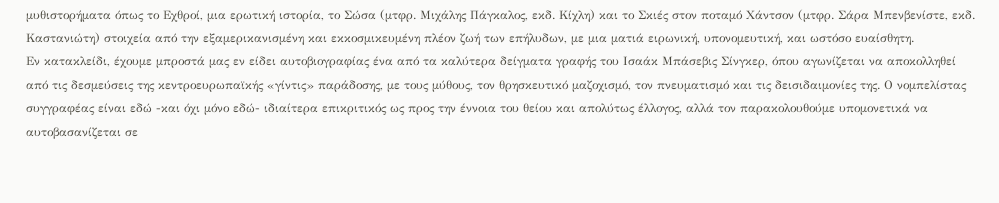μυθιστορήματα όπως το Εχθροί, μια ερωτική ιστορία, το Σώσα (μτφρ. Μιχάλης Πάγκαλος, εκδ. Κίχλη) και το Σκιές στον ποταμό Χάντσον (μτφρ. Σάρα Μπενβενίστε, εκδ. Καστανιώτη) στοιχεία από την εξαμερικανισμένη και εκκοσμικευμένη πλέον ζωή των επήλυδων, με μια ματιά ειρωνική, υπονομευτική, και ωστόσο ευαίσθητη.
Εν κατακλείδι, έχουμε μπροστά μας εν είδει αυτοβιογραφίας ένα από τα καλύτερα δείγματα γραφής του Ισαάκ Μπάσεβις Σίνγκερ, όπου αγωνίζεται να αποκολληθεί από τις δεσμεύσεις της κεντροευρωπαϊκής «γίντις» παράδοσης, με τους μύθους, τον θρησκευτικό μαζοχισμό, τον πνευματισμό και τις δεισιδαιμονίες της. Ο νομπελίστας συγγραφέας είναι εδώ -και όχι μόνο εδώ- ιδιαίτερα επικριτικός ως προς την έννοια του θείου και απολύτως έλλογος, αλλά τον παρακολουθούμε υπομονετικά να αυτοβασανίζεται σε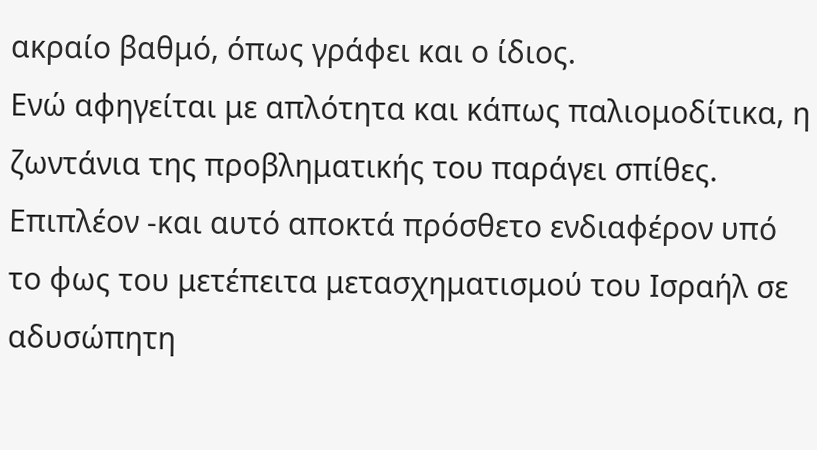ακραίο βαθμό, όπως γράφει και ο ίδιος.
Ενώ αφηγείται με απλότητα και κάπως παλιομοδίτικα, η ζωντάνια της προβληματικής του παράγει σπίθες. Επιπλέον -και αυτό αποκτά πρόσθετο ενδιαφέρον υπό το φως του μετέπειτα μετασχηματισμού του Ισραήλ σε αδυσώπητη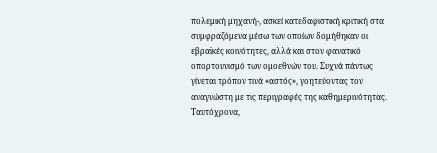πολεμική μηχανή-, ασκεί κατεδαφιστική κριτική στα συμφραζόμενα μέσω των οποίων δομήθηκαν οι εβραϊκές κοινότητες, αλλά και στον φανατικό οπορτουνισμό των ομοεθνών του. Συχνά πάντως γίνεται τρόπον τινά «αστός», γοητεύοντας τον αναγνώστη με τις περιγραφές της καθημερινότητας. Ταυτόχρονα,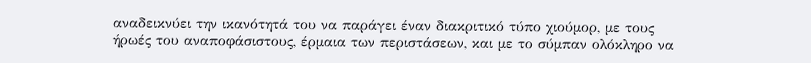αναδεικνύει την ικανότητά του να παράγει έναν διακριτικό τύπο χιούμορ, με τους ήρωές του αναποφάσιστους, έρμαια των περιστάσεων, και με το σύμπαν ολόκληρο να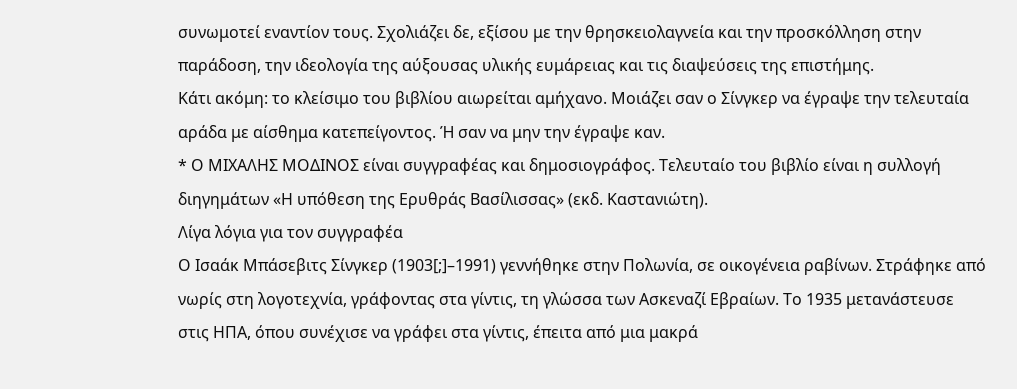συνωμοτεί εναντίον τους. Σχολιάζει δε, εξίσου με την θρησκειολαγνεία και την προσκόλληση στην παράδοση, την ιδεολογία της αύξουσας υλικής ευμάρειας και τις διαψεύσεις της επιστήμης.
Κάτι ακόμη: το κλείσιμο του βιβλίου αιωρείται αμήχανο. Μοιάζει σαν ο Σίνγκερ να έγραψε την τελευταία αράδα με αίσθημα κατεπείγοντος. Ή σαν να μην την έγραψε καν.
* Ο ΜΙΧΑΛΗΣ ΜΟΔΙΝΟΣ είναι συγγραφέας και δημοσιογράφος. Τελευταίο του βιβλίο είναι η συλλογή διηγημάτων «Η υπόθεση της Ερυθράς Βασίλισσας» (εκδ. Καστανιώτη).
Λίγα λόγια για τον συγγραφέα
Ο Ισαάκ Μπάσεβιτς Σίνγκερ (1903[;]–1991) γεννήθηκε στην Πολωνία, σε οικογένεια ραβίνων. Στράφηκε από νωρίς στη λογοτεχνία, γράφοντας στα γίντις, τη γλώσσα των Ασκεναζί Εβραίων. Το 1935 μετανάστευσε στις ΗΠΑ, όπου συνέχισε να γράφει στα γίντις, έπειτα από μια μακρά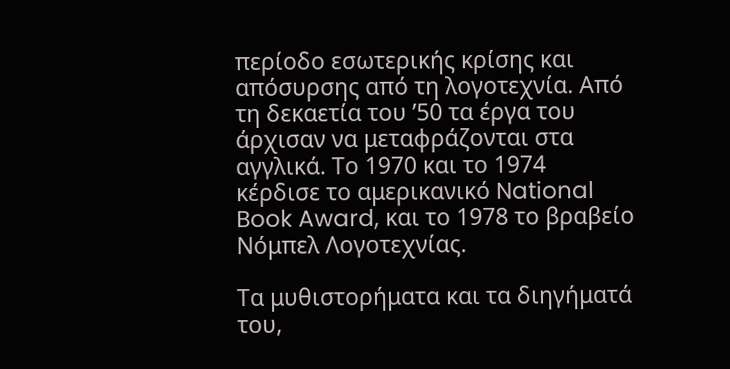περίοδο εσωτερικής κρίσης και απόσυρσης από τη λογοτεχνία. Από τη δεκαετία του ’50 τα έργα του άρχισαν να μεταφράζονται στα αγγλικά. Το 1970 και το 1974 κέρδισε το αμερικανικό National Book Award, και το 1978 το βραβείο Νόμπελ Λογοτεχνίας.

Τα μυθιστορήματα και τα διηγήματά του,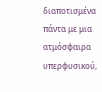διαποτισμένα πάντα με μια ατμόσφαιρα υπερφυσικού,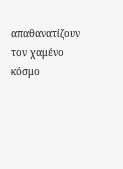απαθανατίζουν τον χαμένο κόσμο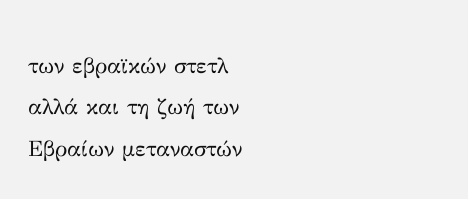των εβραϊκών στετλ αλλά και τη ζωή των Εβραίων μεταναστών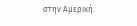στην Αμερική.